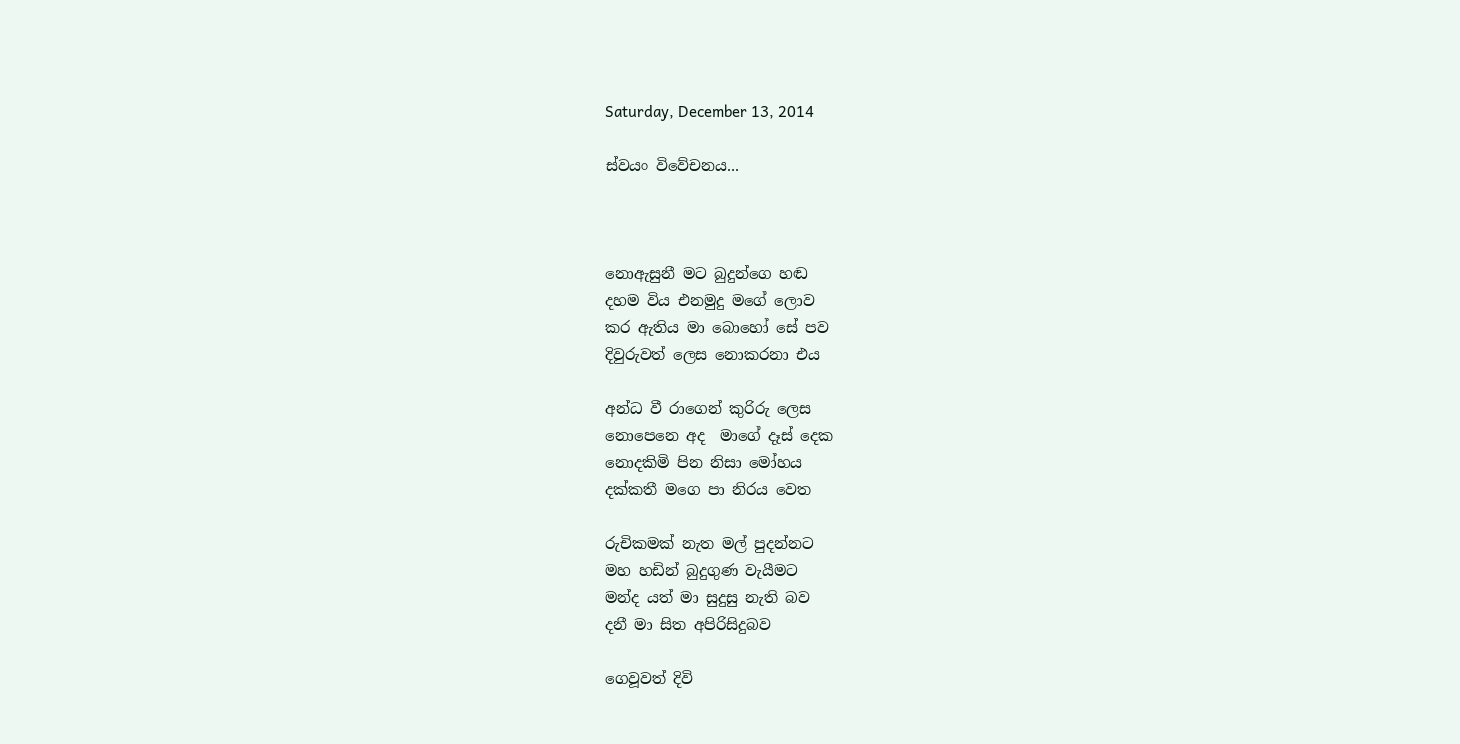Saturday, December 13, 2014

ස්වයං විවේචනය...



නොඇසුනී මට බුදුන්ගෙ හඬ
දහම විය එනමුදු මගේ ලොව
කර ඇතිය මා බොහෝ සේ පව
දිවුරුවත් ලෙස නොකරනා එය

අන්ධ වී රාගෙන් කුරිරු ලෙස
නොපෙනෙ අද  මාගේ දෑස් දෙක
නොදකිමි පින නිසා මෝහය
දක්කතී මගෙ පා නිරය වෙත

රුචිකමක් නැත මල් පුදන්නට
මහ හඩින් බුදුගුණ වැයීමට
මන්ද යත් මා සුදුසු නැති බව
දනී මා සිත අපිරිසිදුබව

ගෙවූවත් දිවි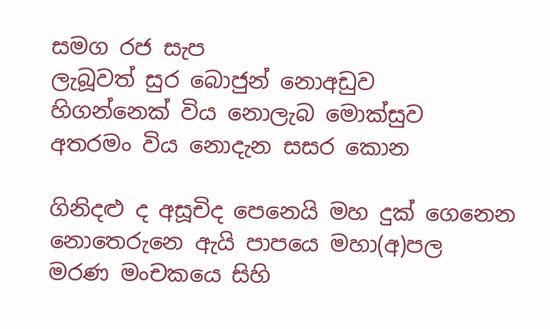සමග රජ සැප
ලැබූවත් සුර බොජුන් නොඅඩුව
හිගන්නෙක් විය නොලැබ මොක්සුව
අතරමං විය නොදැන සසර කොන

ගිනිදළු ද අසූචිද පෙනෙයි මහ දුක් ගෙනෙන
නොතෙරුනෙ ඇයි පාපයෙ මහා(අ)පල
මරණ මංචකයෙ සිහි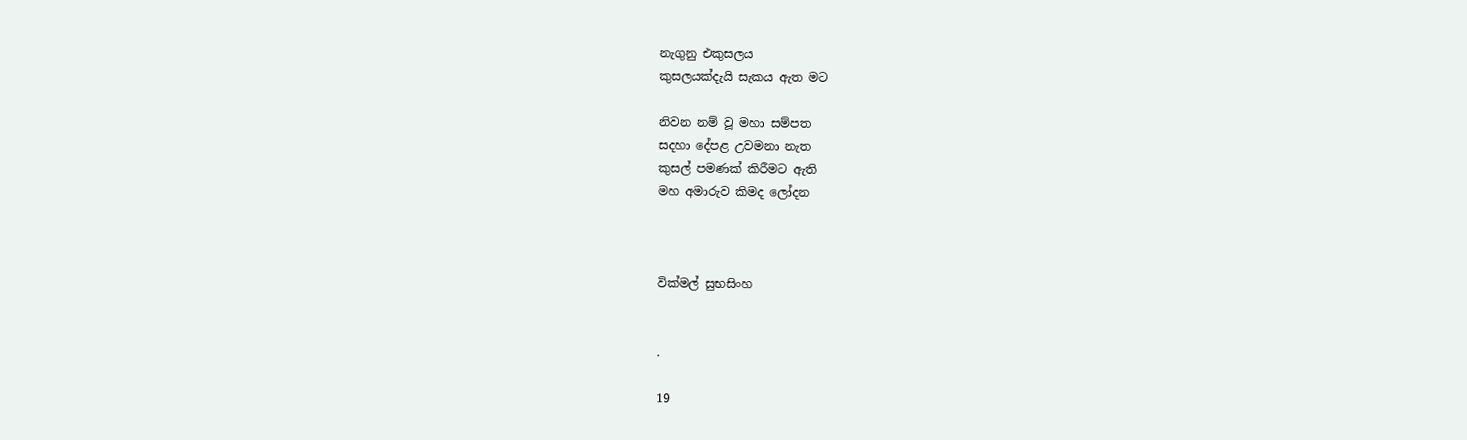නැගුනු එකුසලය
කුසලයක්දැයි සැකය ඇත මට

නිවන නම් වූ මහා සම්පත
සදහා දේපළ උවමනා නැත
කුසල් පමණක් කිරීමට ඇති
මහ අමාරුව කිමද ලෝදන



වික්මල් සුභසිංහ


.

19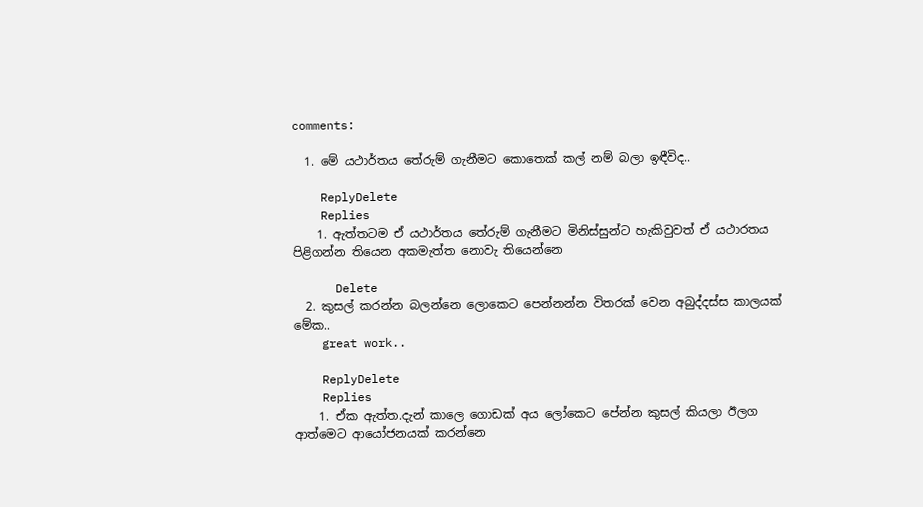comments:

  1. මේ යථාර්තය තේරුම් ගැනීමට කොතෙක් කල් නම් බලා ඉඳීවිද..

    ReplyDelete
    Replies
    1. ඇත්තටම ඒ යථාර්ත‍ය තේරුම් ගැනීමට මිනිස්සුන්ට හැකිවුවත් ඒ යථාරතය පිළිගන්න තියෙන අකමැත්ත නොවැ තියෙන්නෙ

      Delete
  2. කුසල් කරන්න බලන්නෙ ලොකෙට පෙන්නන්න විතරක් වෙන අබුද්දස්ස කාලයක් මේක..
    great work..

    ReplyDelete
    Replies
    1. ඒක ඇත්ත.දැන් කාලෙ ගොඩක් අය ලෝකෙට පේන්න කුසල් කියලා ඊලග ආත්මෙට ආයෝජනයක් කරන්නෙ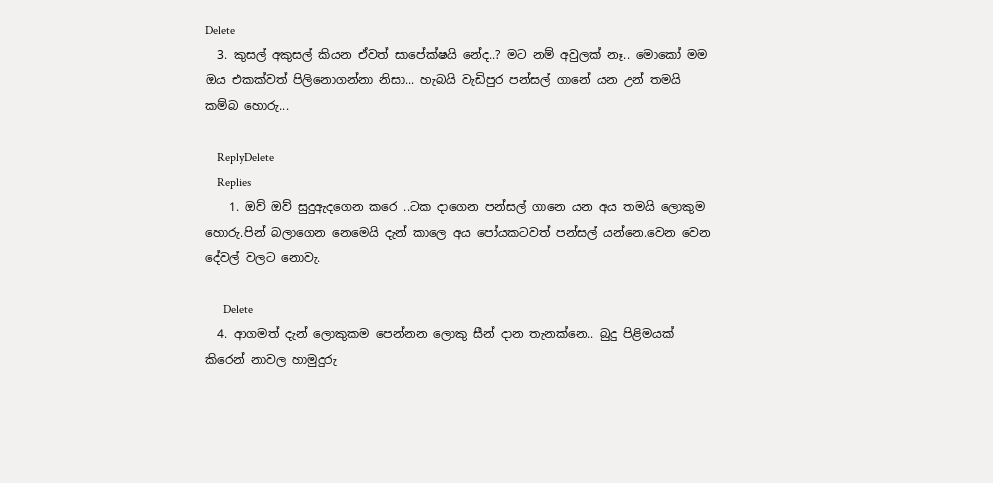Delete
  3. කුසල් අකුසල් කියන ඒවත් සාපේක්ෂයි නේද..? මට නම් අවුලක් නෑ.. මොකෝ මම ඔය එකක්වත් පිලිනොගන්නා නිසා... හැබයි වැඩිපුර පන්සල් ගානේ යන උන් තමයි කම්බ හොරු...

    ReplyDelete
    Replies
    1. ඔව් ඔව් සුදුඇදගෙන කරෙ ..ටක දාගෙන පන්සල් ගානෙ යන අය තමයි ලොකුම හොරු.පින් බලාගෙන නෙමෙයි දැන් කාලෙ අය පෝයකටවත් පන්සල් යන්නෙ.වෙන වෙන දේවල් වලට නොවැ.

      Delete
  4. ආගමත් දැන් ලොකුකම පෙන්නන ලොකු සීන් දාන තැනක්නෙ.. බුදු පිළිමයක් කිරෙන් නාවල හාමුදුරු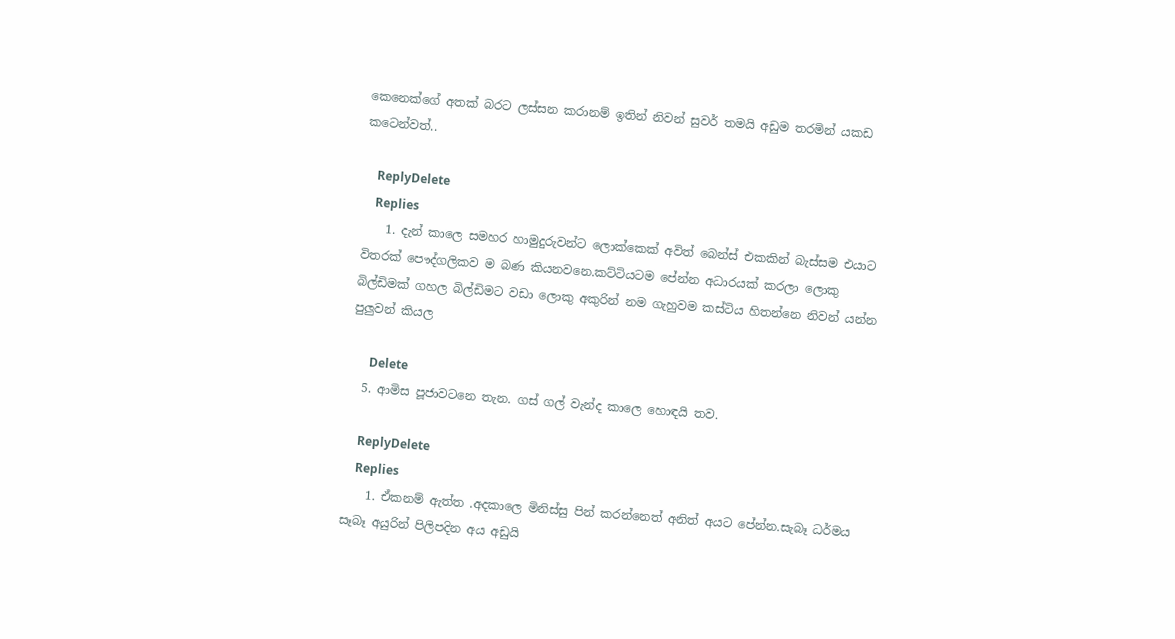කෙනෙක්ගේ අතක් බරට ලස්සන කරානම් ඉතින් නිවන් සුවර් තමයි අඩුම තරමින් යකඩ කටෙන්වත්..

    ReplyDelete
    Replies
    1. දැන් කාලෙ සමහර හාමුදුරුවන්ට ලොක්කෙක් අවිත් බෙන්ස් එකකින් බැස්සම එයාට විතරක් පෞද්ගලිකව ම බණ කියනවනෙ.කට්ටියටම පේන්න අධාරයක් කරලා ලොකු බිල්ඩිමක් ගහල බිල්ඩිමට වඩා ලොකු අකුරින් නම ගැහුවම කස්ටිය හිතන්නෙ නිවන් යන්න පුලුවන් කියල

      Delete
  5. ආමිස පූජාවටනෙ තැන. ගස් ගල් වැන්ද කාලෙ හොඳයි තව.

    ReplyDelete
    Replies
    1. ඒකනම් ඇත්ත .අදකාලෙ මිනිස්සු පින් කරන්නෙත් අනිත් අයට පේන්න.සැබෑ ධර්මය සෑබෑ අයුරින් පිලිපදින අය අඩුයි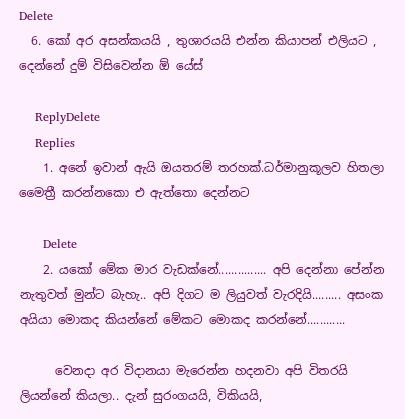Delete
  6. කෝ අර අසන්කයයි , තුශාරයයි එන්න කියාපන් එලියට , දෙන්නේ දුම් විසිවෙන්න ඕ යේස්

    ReplyDelete
    Replies
    1. අනේ ඉවාන් ඇයි ඔයතරම් තරහක්.ධර්මානුකූලව හිතලා මෛත්‍රී කරන්නකො එ ඇත්තො දෙන්නට

      Delete
    2. යකෝ මේක මාර වැඩක්නේ............... අපි දෙන්නා පේන්න නැතුවත් මුන්ට බැහැ.. අපි දිගට ම ලියුවත් වැරදියි......... අසංක අයියා මොකද කියන්නේ මේකට මොකද කරන්නේ............

      වෙනදා අර විදානයා මැරෙන්න හදනවා අපි විතරයි ලියන්නේ කියලා.. දැන් සුරංගයයි, විකියයි,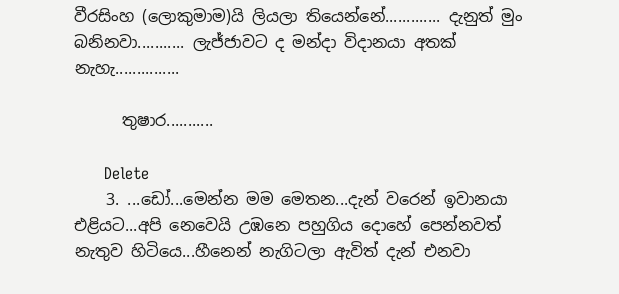වීරසිංහ (ලොකුමාම)යි ලියලා තියෙන්නේ............. දැනුත් මුං බනිනවා........... ලැජ්ජාවට ද මන්දා විදානයා අතක් නැහැ...............

      තුෂාර...........

      Delete
    3. ...ඩෝ...මෙන්න මම මෙතන...දැන් වරෙන් ඉවානයා එළියට...අපි නෙවෙයි උඹනෙ පහුගිය දොහේ පෙන්නවත් නැතුව හිටියෙ...හීනෙන් නැගිටලා ඇවිත් දැන් එනවා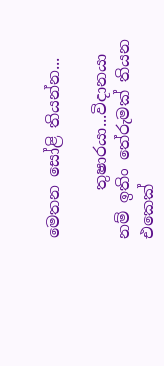මෙතන සෝළි තියන්න...

      තුෂාරයා...විදානයා නම් ඉතිං තේරුමක් තියන එකෙක්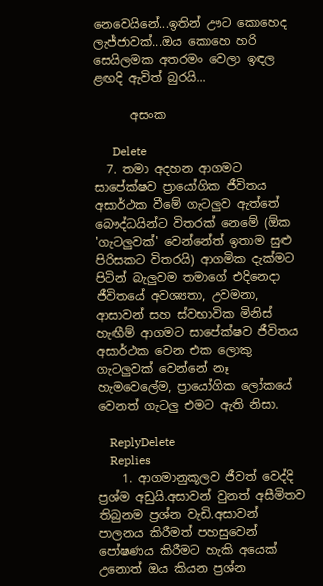නෙවෙයිනේ...ඉතින් ඌට කොහෙද ලැජ්ජාවක්...ඔය කොහෙ හරි සෙයිලමක අතරමං වෙලා ඉඳල ළඟදි ඇවිත් බුරයි...

      අසංක

      Delete
  7. තමා අදහන ආගමට සාපේක්ෂව ප්‍රායෝගික ජීවිතය අසාර්ථක වීමේ ගැටලුව ඇත්තේ බෞද්ධයින්ට විතරක් නෙමේ (ඕක 'ගැටලුවක්' වෙන්නේත් ඉතාම සුළු පිරිසකට විතරයි) ආගමික දැක්මට පිටින් බැලුවම තමාගේ එදිනෙදා ජීවිතයේ අවශ්‍යතා, උවමනා, ආසාවන් සහ ස්වභාවික මිනිස් හැඟීම් ආගමට සාපේක්ෂව ජීවිතය අසාර්ථක වෙන එක ලොකු ගැටලුවක් වෙන්නේ නෑ හැමවෙලේම, ප්‍රායෝගික ලෝකයේ වෙනත් ගැටලු එමට ඇති නිසා.

    ReplyDelete
    Replies
    1. ආගමානුකූලව ජීවත් වෙද්දි ප්‍රශ්ම අඩුයි.අසාවන් වුනත් අසීමිතව තිබුනම ප්‍රශ්න වැඩි.අසාවන් පාලනය කිරීමත් පහසුවෙන් පෝෂණය කිරීමට හැකි අයෙක් උනොත් ඔය කියන ප්‍රශ්න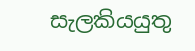සැලකිය‍යුතු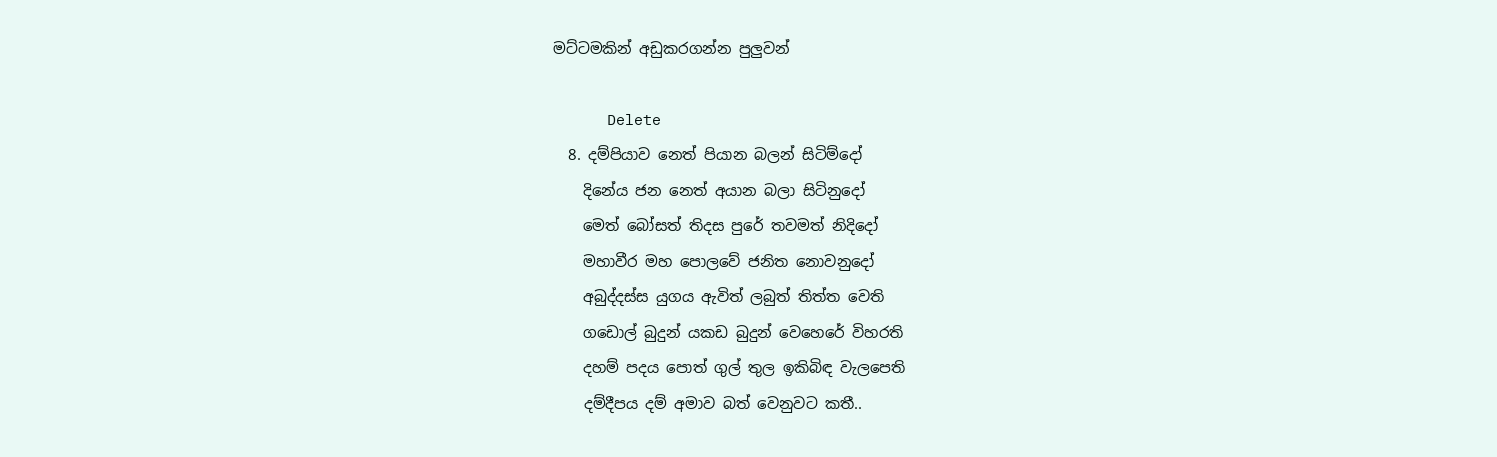මට්ටමකින් අඩුකරගන්න පුලුවන්

      Delete
  8. දම්පියාව නෙත් පියාන බලන් සිටිම්දෝ
    දිනේය ජන නෙත් අයාන බලා සිටිනුදෝ
    මෙත් බෝසත් තිදස පුරේ තවමත් නිදිදෝ
    මහාවීර මහ පොලවේ ජනිත නොවනුදෝ
    අබුද්දස්ස යුගය ඇවිත් ලබුත් තිත්ත වෙති
    ගඩොල් බුදුන් යකඩ බුදුන් වෙහෙරේ විහරති
    දහම් පදය පොත් ගුල් තුල ඉකිබිඳ වැලපෙති
    දම්දීපය දම් අමාව බත් වෙනුවට කතී..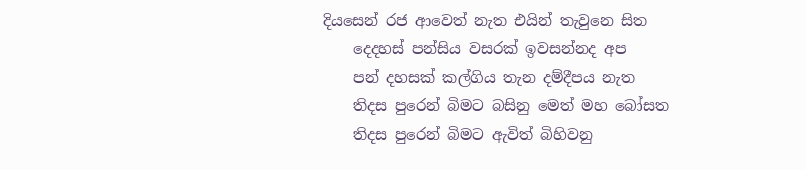දියසෙන් රජ ආවෙත් නැත එයින් තැවුනෙ සිත
    දෙදහස් පන්සිය වසරක් ඉවසන්නද අප
    පන් දහසක් කල්ගිය තැන දම්දීපය නැත
    තිදස පුරෙන් බිමට බසිනු මෙත් මහ බෝසත
    තිදස පුරෙන් බිමට ඇවිත් බිහිවනු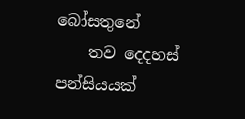බෝසතුනේ
    තව දෙදහස් පන්සියයක්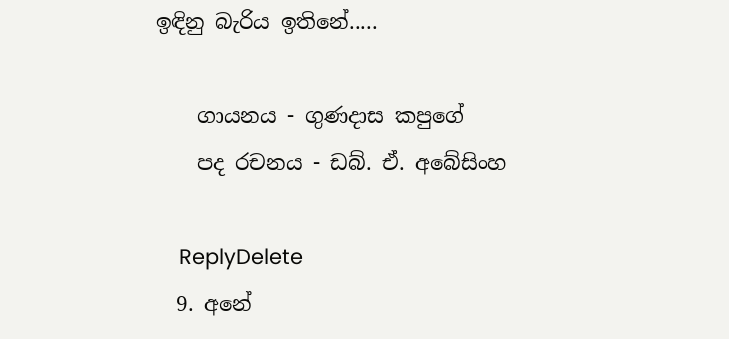ඉඳිනු බැරිය ඉතිනේ.....

    ගායනය - ගුණදාස කපුගේ
    පද රචනය - ඩබ්. ඒ. අබේසිංහ

    ReplyDelete
  9. අනේ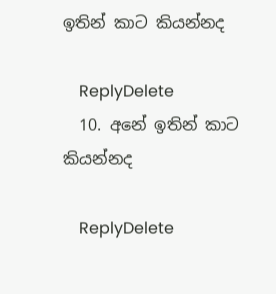ඉතින් කාට කියන්නද

    ReplyDelete
  10. අනේ ඉතින් කාට කියන්නද

    ReplyDelete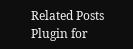Related Posts Plugin for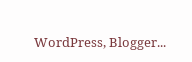WordPress, Blogger...